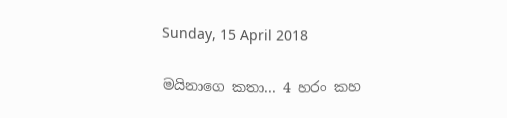Sunday, 15 April 2018

මයිනාගෙ කතා... 4 හරං කහ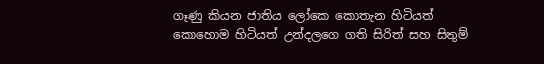ගෑණු කියන ජාතිය ලෝකෙ කොතැන හිටියත් කොහොම හිටියත් උන්දලගෙ ගති සිරිත් සහ සිතුම්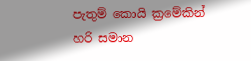පැතුම් කොයි ක්‍රමේකින් හරි සමාන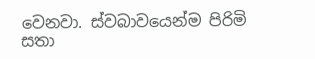වෙනවා. ස්වබාවයෙන්ම පිරිමි සතා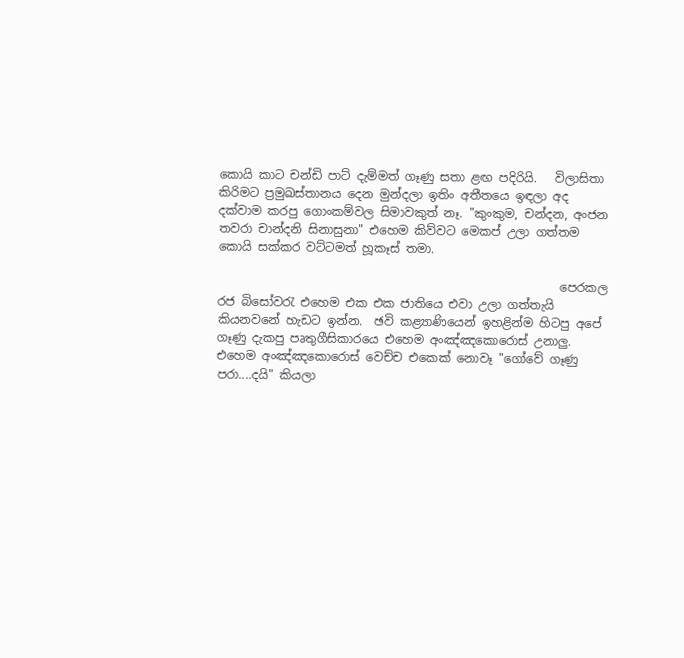කොයි කාට චන්ඩි පාට් දැම්මත් ගෑණු සතා ළඟ පදිරියි.   විලාසිතා කිරිමට ප්‍රමුඛස්තානය දෙන මුන්දලා ඉතිං අතීතයෙ ඉඳලා අද දක්වාම කරපු ගොංකම්වල සිමාවකුත් නෑ. "කුංකුම, චන්දන, අංජන තවරා චාන්දනි සිනාසුනා" එහෙම කිව්වට මෙකප් උලා ගත්තම කොයි සක්කර වට්ටමත් හූකෑස් තමා.

                                                         පෙරකල රජ බිසෝවරැ එහෙම එක එක ජාතියෙ එවා උලා ගත්තැයි කියනවනේ හැඩට ඉන්න.  ඡවි කළ්‍යාණියෙන් ඉහළින්ම හිටපු අපේ ගෑණු දැකපු පෘතුගීසිකාරයෙ එහෙම අංඤ්ඤකොරොස් උනාලු. එහෙම අංඤ්ඤකොරොස් වෙච්ච එකෙක් නොවෑ "ගෝවේ ගෑණු පරා....දයි" කියලා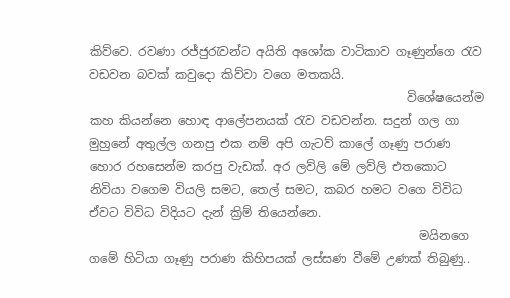කිව්වෙ. රවණා රජ්ජුරැවන්ට අයිති අශෝක වාටිකාව ගෑණුන්ගෙ රැව වඩවන බවක් කවුදො කිව්වා වගෙ මතකයි.
                                                     විශේෂයෙන්ම කහ කියන්නෙ හොඳ ආලේපනයක් රැව වඩවන්න. සදුන් ගල ගා මුහුනේ අතුල්ල ගනපු එක නම් අපි ගැටව් කාලේ ගෑණු පරාණ හොර රහසෙන්ම කරපු වැඩක්. අර ලව්ලි මේ ලව්ලි එතකොට නිවියා වගෙම වියලි සමට, තෙල් සමට, කබර හමට වගෙ විවිධ ඒවට විවිධ විදියට දැන් ක්‍රිම් තියෙන්නෙ.
                                                       මයිනගෙ ගමේ හිටියා ගෑණු පරාණ කිහිපයක් ලස්සණ වීමේ උණක් තිබුණු..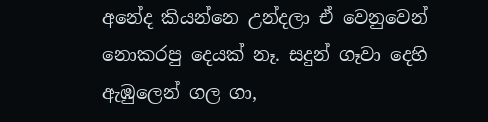අනේද කියන්නෙ උන්දලා ඒ වෙනුවෙන් නොකරපු දෙයක් නෑ. සදුන් ගෑවා දෙහි ඇඹුලෙන් ගල ගා,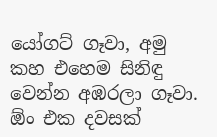යෝගට් ගෑවා, අමු කහ එහෙම සිනිඳු වෙන්න අඹරලා ගෑවා. ඕං එක දවසක්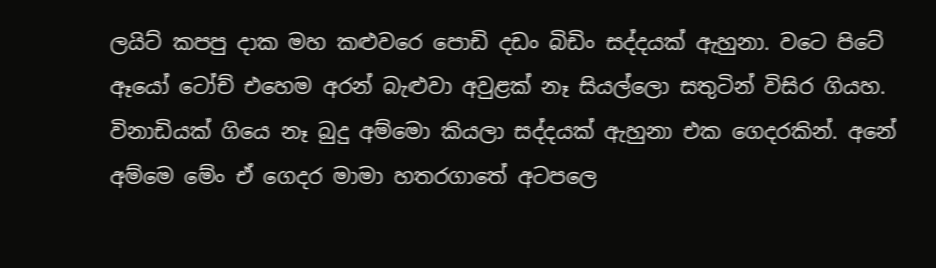ලයිට් කපපු දාක මහ කළුවරෙ පොඩි දඩං බිඩිං සද්දයක් ඇහුනා. වටෙ පිටේ ඈයෝ ටෝච් එහෙම අරන් බැළුවා අවුළක් නෑ සියල්ලො සතුටින් විසිර ගියහ. විනාඩියක් ගියෙ නෑ බුදු අම්මො කියලා සද්දයක් ඇහුනා එක ගෙදරකින්. අනේ අම්මෙ මේං ඒ ගෙදර මාමා හතරගාතේ අටපලෙ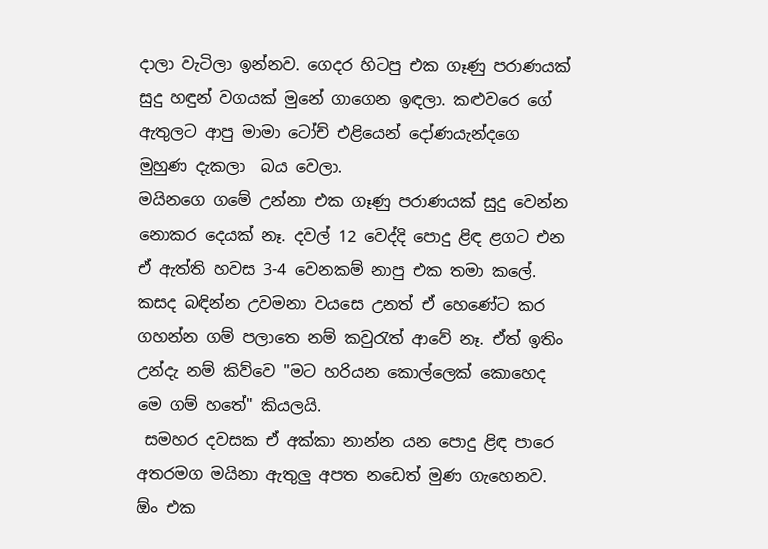දාලා වැටිලා ඉන්නව. ගෙදර හිටපු එක ගෑණු පරාණයක් සුදු හඳුන් වගයක් මුනේ ගාගෙන ඉඳලා. කළුවරෙ ගේ ඇතුලට ආපු මාමා ටෝච් එළියෙන් දෝණයැන්දගෙ මුහුණ දැකලා  බය වෙලා.
මයිනගෙ ගමේ උන්නා එක ගෑණු පරාණයක් සුදු වෙන්න නොකර දෙයක් නෑ. දවල් 12 වෙද්දි පොදු ළිඳ ළගට එන ඒ ඇත්ති හවස 3-4 වෙනකම් නාපු එක තමා කලේ. කසද බඳින්න උවමනා වයසෙ උනත් ඒ හෙණේට කර ගහන්න ගම් පලාතෙ නම් කවුරැත් ආවේ නෑ. ඒත් ඉතිං උන්දැ නම් කිව්වෙ "මට හරියන කොල්ලෙක් කොහෙද මෙ ගම් හතේ" කියලයි.
 සමහර දවසක ඒ අක්කා නාන්න යන පොදු ළිඳ පාරෙ අතරමග මයිනා ඇතුලු අපත නඩෙත් මුණ ගැහෙනව. ඕං එක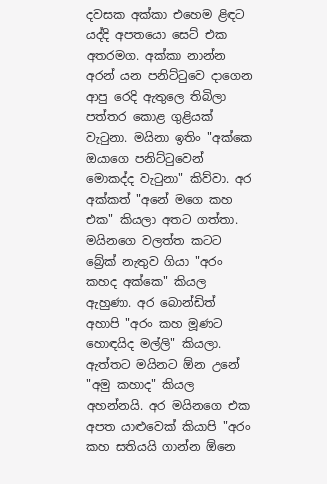දවසක අක්කා එහෙම ළිඳට යද්දි අපතයො සෙට් එක අතරමග. අක්කා නාන්න අරන් යන පනිට්ටුවෙ දාගෙන ආපු රෙදි ඇතුලෙ තිබිලා පත්තර කොළ ගුළියක් වැටුනා. මයිනා ඉතිං "අක්කෙ ඔයාගෙ පනිට්ටුවෙන් මොකද්ද වැටුනා" කිව්වා. අර අක්කත් "අනේ මගෙ කහ එක" කියලා අතට ගත්තා. මයිනගෙ වලත්ත කටට බ්‍රේක් නැතුව ගියා "අරං කහද අක්කෙ" කියල ඇහුණා. අර බොන්ඩිත් අහාපි "අරං කහ මූණට හොඳයිද මල්ලි" කියලා. ඇත්තට මයිනට ඕන උනේ "අමු කහාද" කියල අහන්නයි. අර මයිනගෙ එක අපත යාළුවෙක් කියාපි "අරං කහ සතියයි ගාන්න ඕනෙ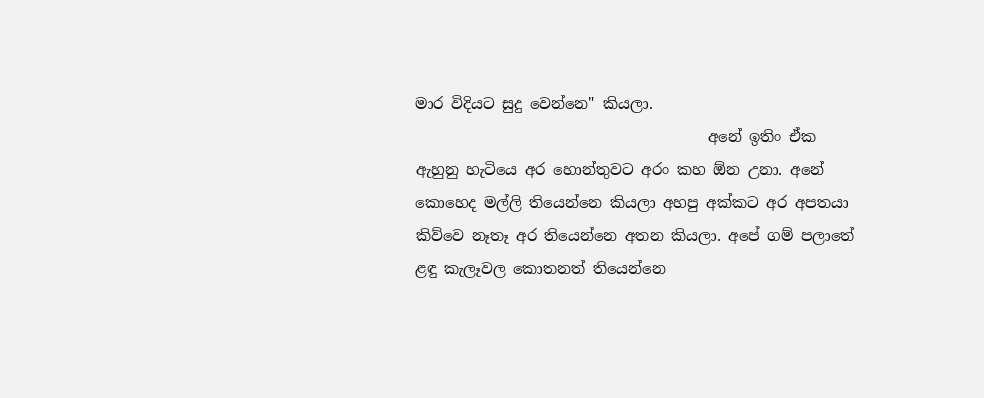මාර විදියට සුදු වෙන්නෙ" කියලා.
                                       අනේ ඉතිං ඒක ඇහුනු හැටියෙ අර හොන්තුවට අරං කහ ඕන උනා. අනේ කොහෙද මල්ලි තියෙන්නෙ කියලා අහපු අක්කට අර අපතයා කිව්වෙ නෑතෑ අර තියෙන්නෙ අතන කියලා. අපේ ගම් පලාතේ ළඳු කැලෑවල කොතනත් තියෙන්නෙ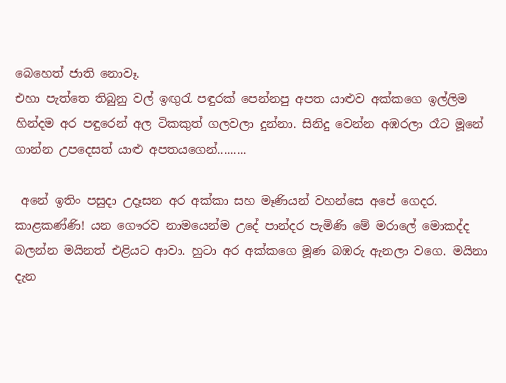බෙහෙත් ජාති නොවෑ.
එහා පැත්තෙ තිබුනු වල් ඉඟුරැ පඳුරක් පෙන්නපු අපත යාළුව අක්කගෙ ඉල්ලිම හින්දම අර පඳුරෙන් අල ටිකකුත් ගලවලා දුන්නා. සිනිදු වෙන්න අඹරලා රෑට මූනේ ගාන්න උපදෙසත් යාළු අපතයගෙන්.........

 අනේ ඉතිං පසුදා උදෑසන අර අක්කා සහ මෑණියන් වහන්සෙ අපේ ගෙදර. කාළකණ්ණි! යන ගෞරව නාමයෙන්ම උදේ පාන්දර පැමිණි මේ මරාලේ මොකද්ද බලන්න මයිනත් එළියට ආවා. හුටා අර අක්කගෙ මූණ බඹරු ඇනලා වගෙ. මයිනා දැන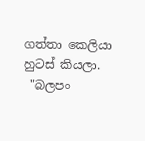ගත්තා කෙලියා හුටස් කියලා.
 "බලපං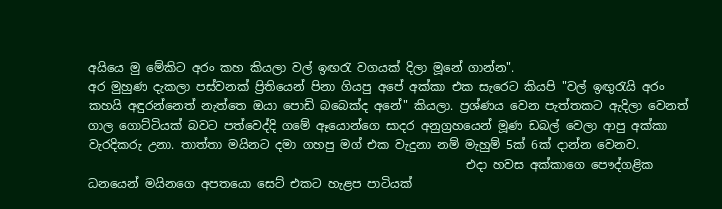අයියෙ මු මේකිට අරං කහ කියලා වල් ඉඟරැ වගයක් දිලා මූනේ ගාන්න".
අර මුහුණ දැකලා පස්වනක් ප්‍රිතියෙන් පිනා ගියපු අපේ අක්කා එක සැරෙට කියපි "වල් ඉඟුරැයි අරං කහයි අඳුරන්නෙත් නැත්තෙ ඔයා පොඩි බබෙක්ද අනේ" කියලා. ප්‍රශ්ණය වෙන පැත්තකට ඇදිලා වෙනත් ගාල ගොට්ටියක් බවට පත්වෙද්දි ගමේ ඈයොන්ගෙ සාදර අනුග්‍රහයෙන් මූණ ඩබල් වෙලා ආපු අක්කා වැරදිකරු උනා. තාත්තා මයිනට දමා ගහපු මග් එක වැදුනා නම් මැහුම් 5ක් 6ක් දාන්න වෙනව.
                                                               එදා හවස අක්කාගෙ පෞද්ගළික ධනයෙන්‍ මයිනගෙ අපතයො සෙට් එකට හැළප පාටියක්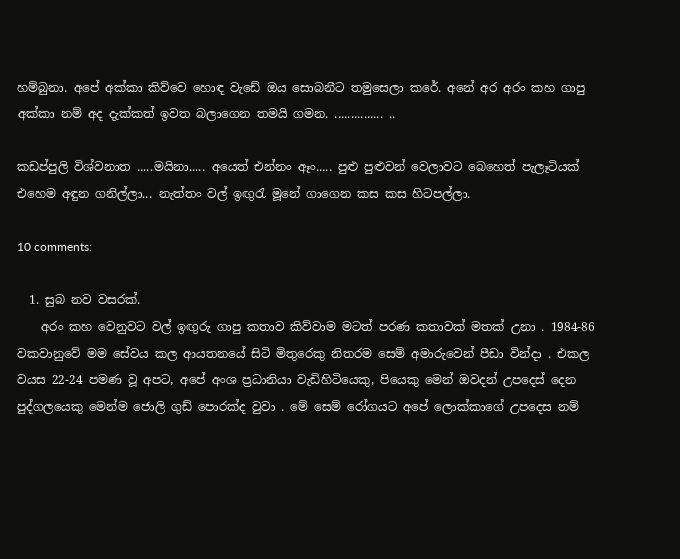හම්බුනා. අපේ අක්කා කිව්වෙ හොඳ වැඩේ ඔය සොබනීට තමුසෙලා කරේ. අනේ අර අරං කහ ගාපු අක්කා නම් අද දැක්කත් ඉවත බලාගෙන තමයි ගමන. ............... ..

කඩප්පුලි විශ්වනාත .....මයිනා..... අයෙත් එන්නං ඈං..... පුළු පුළුවන් වෙලාවට බෙහෙත් පැලෑටියක් එහෙම අඳුන ගනිල්ලා... නැත්තං වල් ඉඟුරැ මූනේ ගාගෙන කස කස හිටපල්ලා.

10 comments:

  1. සුබ නව වසරක්.
    අරං කහ වෙනුවට වල් ඉඟුරු ගාපු කතාව කිව්වාම මටත් පරණ කතාවක් මතක් උනා . 1984-86 වකවානුවේ මම සේවය කල ආයතනයේ සිටි මිතුරෙකු නිතරම සෙම් අමාරුවෙන් පීඩා වින්දා . එකල වයස 22-24 පමණ වූ අපට, අපේ අංශ ප්‍රධානියා වැඩිහිටියෙකු, පියෙකු මෙන් ඔවදන් උපදෙස් දෙන පුද්ගලයෙකු මෙන්ම ජොලි ගුඩ් පොරක්ද වුවා . මේ සෙම් රෝගයට අපේ ලොක්කාගේ උපදෙස නම්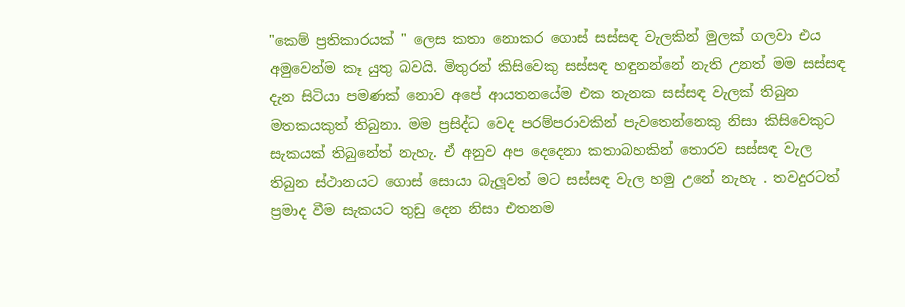"කෙම් ප්‍රතිකාරයක් " ලෙස කතා නොකර ගොස් සස්සඳ වැලකින් මුලක් ගලවා එය අමුවෙන්ම කෑ යුතු බවයි. මිතුරන් කිසිවෙකු සස්සඳ හඳුනන්නේ නැති උනත් මම සස්සඳ දැන සිටියා පමණක් නොව අපේ ආයතනයේම එක තැනක සස්සඳ වැලක් තිබුන මතකයකුත් තිබුනා. මම ප්‍රසිද්ධ වෙද පරම්පරාවකින් පැවතෙන්නෙකු නිසා කිසිවෙකුට සැකයක් තිබුනේත් නැහැ. ඒ අනුව අප දෙදෙනා කතාබහකින් තොරව සස්සඳ වැල තිබුන ස්ථානයට ගොස් සොයා බැලූවත් මට සස්සඳ වැල හමු උනේ නැහැ . තවදුරටත් ප්‍රමාද වීම සැකයට තුඩු දෙන නිසා එතනම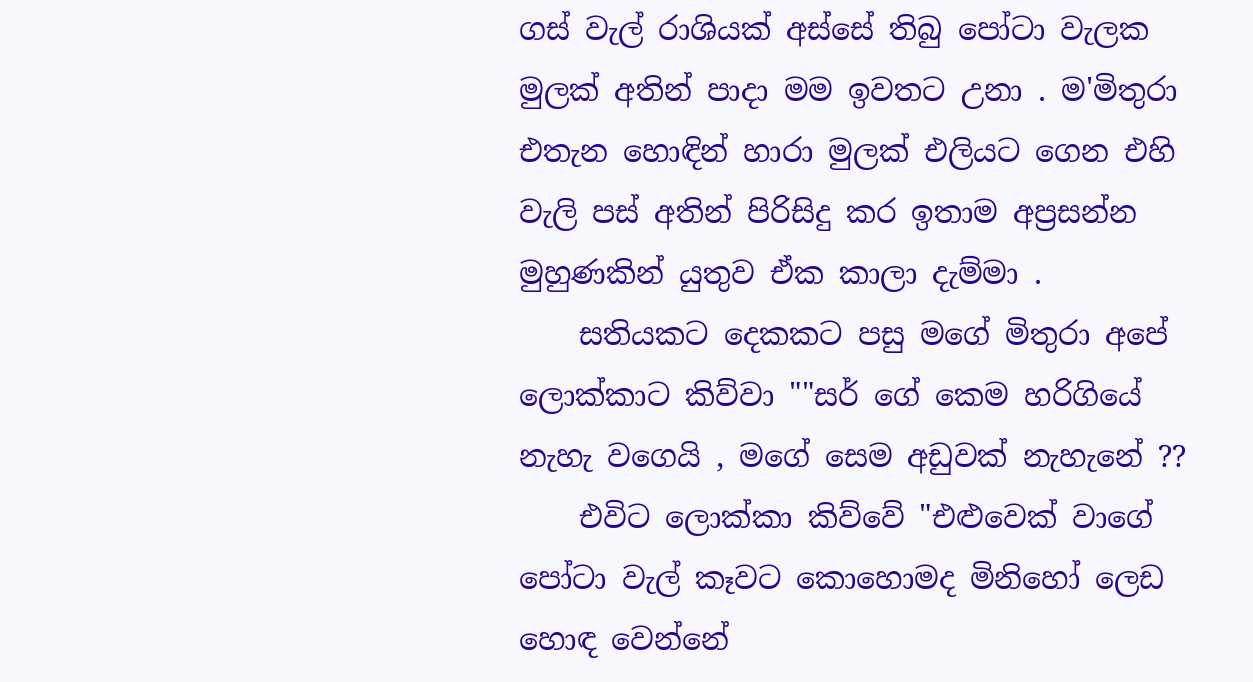ගස් වැල් රාශියක් අස්සේ තිබු පෝටා වැලක මුලක් අතින් පාදා මම ඉවතට උනා . ම'මිතුරා එතැන හොඳින් හාරා මුලක් එලියට ගෙන එහි වැලි පස් අතින් පිරිසිදු කර ඉතාම අප්‍රසන්න මුහුණකින් යුතුව ඒක කාලා දැම්මා .
    සතියකට දෙකකට පසු මගේ මිතුරා අපේ ලොක්කාට කිව්වා ""සර් ගේ කෙම හරිගියේ නැහැ වගෙයි , මගේ සෙම අඩුවක් නැහැනේ ??
    එවිට ලොක්කා කිව්වේ "එළුවෙක් වාගේ පෝටා වැල් කෑවට කොහොමද මිනිහෝ ලෙඩ හොඳ වෙන්නේ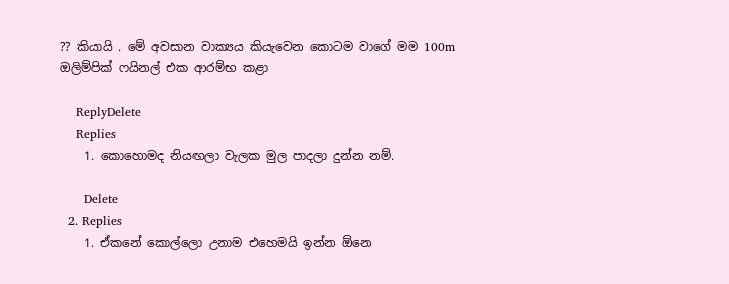?? කියායි . මේ අවසාන වාක්‍යය කියැවෙන කොටම වාගේ මම 100m ඔලිම්පික් ෆයිනල් එක ආරම්භ කළා

    ReplyDelete
    Replies
    1. කොහොමද නියඟලා වැලක මුල පාදලා දුන්න නම්.

      Delete
  2. Replies
    1. ඒකනේ කොල්ලො උනාම එහෙමයි ඉන්න ඕනෙ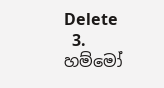Delete
  3. හම්මෝ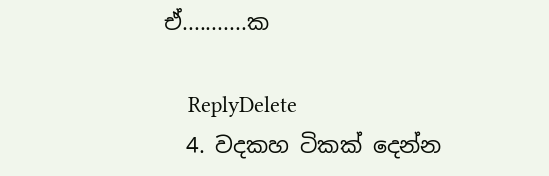ඒ...........ක

    ReplyDelete
  4. වදකහ ටිකක් දෙන්න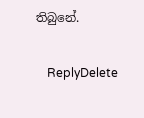තිබුනේ.

    ReplyDelete